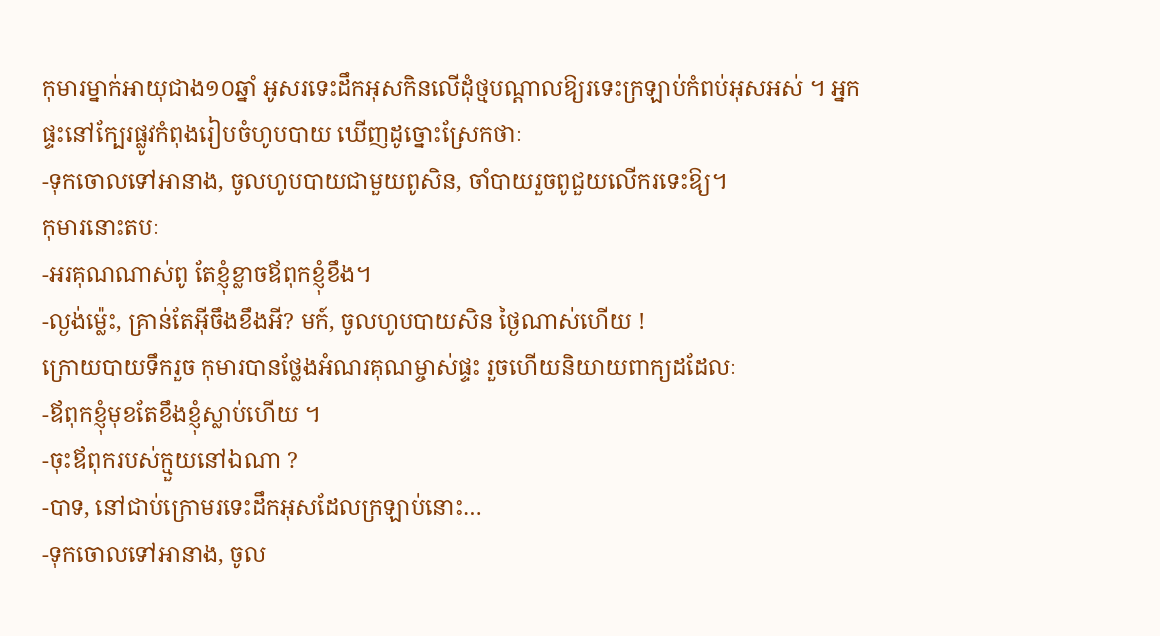កុមារម្នាក់អាយុជាង១០ឆ្នាំ អូសរទេះដឹកអុសកិនលើដុំថ្មបណ្តាលឱ្យរទេះក្រឡាប់កំពប់អុសអស់ ។ អ្នកផ្ទះនៅក្បែរផ្លូវកំពុងរៀបចំហូបបាយ ឃើញដូច្នោះស្រែកថាៈ
-ទុកចោលទៅអានាង, ចូលហូបបាយជាមួយពូសិន, ចាំបាយរួចពូជួយលើករទេះឱ្យ។
កុមារនោះតបៈ
-អរគុណណាស់ពូ តែខ្ញុំខ្លាចឪពុកខ្ញុំខឹង។
-ល្ងង់ម៉្លេះ, គ្រាន់តែអ៊ីចឹងខឹងអី? មក៍, ចូលហូបបាយសិន ថ្ងៃណាស់ហើយ !
ក្រោយបាយទឹករួច កុមារបានថ្លែងអំណរគុណម្ចាស់ផ្ទះ រួចហើយនិយាយពាក្យដដែលៈ
-ឪពុកខ្ញុំមុខតែខឹងខ្ញុំស្លាប់ហើយ ។
-ចុះឪពុករបស់ក្មួយនៅឯណា ?
-បាទ, នៅជាប់ក្រោមរទេះដឹកអុសដែលក្រឡាប់នោះ…
-ទុកចោលទៅអានាង, ចូល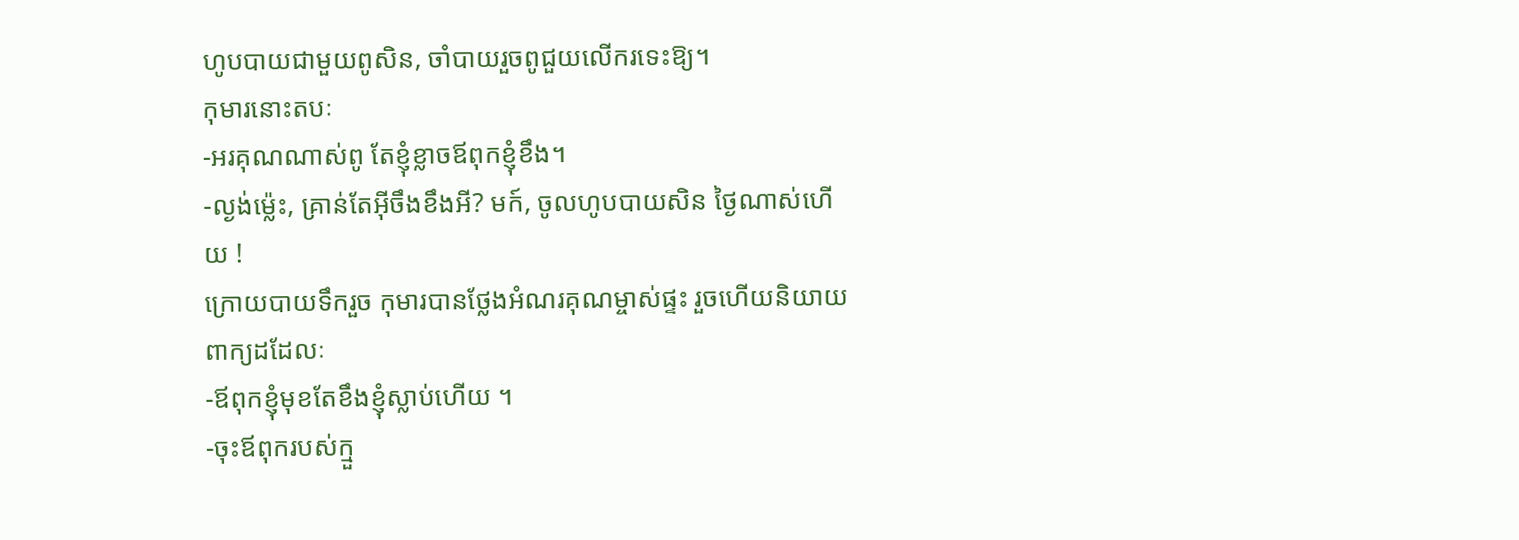ហូបបាយជាមួយពូសិន, ចាំបាយរួចពូជួយលើករទេះឱ្យ។
កុមារនោះតបៈ
-អរគុណណាស់ពូ តែខ្ញុំខ្លាចឪពុកខ្ញុំខឹង។
-ល្ងង់ម៉្លេះ, គ្រាន់តែអ៊ីចឹងខឹងអី? មក៍, ចូលហូបបាយសិន ថ្ងៃណាស់ហើយ !
ក្រោយបាយទឹករួច កុមារបានថ្លែងអំណរគុណម្ចាស់ផ្ទះ រួចហើយនិយាយពាក្យដដែលៈ
-ឪពុកខ្ញុំមុខតែខឹងខ្ញុំស្លាប់ហើយ ។
-ចុះឪពុករបស់ក្មួ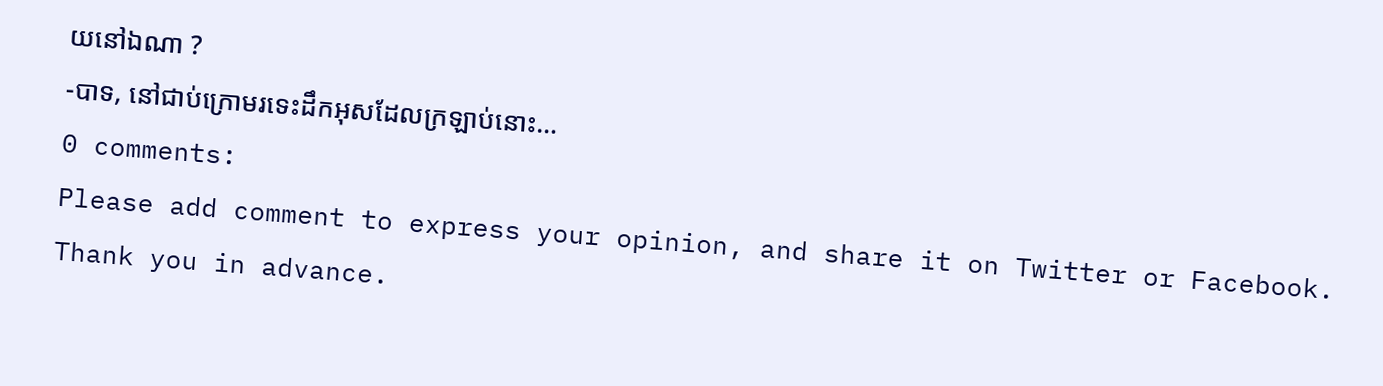យនៅឯណា ?
-បាទ, នៅជាប់ក្រោមរទេះដឹកអុសដែលក្រឡាប់នោះ…
0 comments:
Please add comment to express your opinion, and share it on Twitter or Facebook. Thank you in advance.